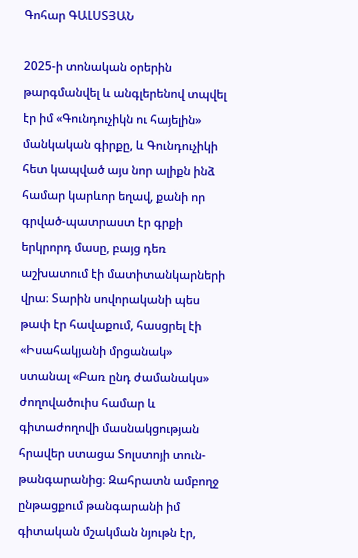Գոհար ԳԱԼՍՏՅԱՆ

2025-ի տոնական օրերին թարգմանվել և անգլերենով տպվել էր իմ «Գունդուչիկն ու հայելին» մանկական գիրքը, և Գունդուչիկի հետ կապված այս նոր ալիքն ինձ համար կարևոր եղավ, քանի որ գրված-պատրաստ էր գրքի երկրորդ մասը, բայց դեռ աշխատում էի մատիտանկարների վրա։ Տարին սովորականի պես թափ էր հավաքում, հասցրել էի «Իսահակյանի մրցանակ» ստանալ «Բառ ընդ ժամանակս» ժողովածուիս համար և գիտաժողովի մասնակցության հրավեր ստացա Տոլստոյի տուն-թանգարանից։ Զահրատն ամբողջ ընթացքում թանգարանի իմ գիտական մշակման նյութն էր,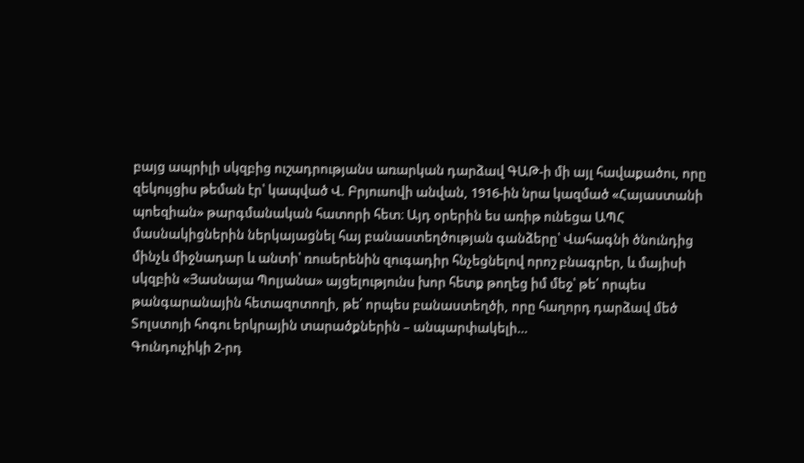բայց ապրիլի սկզբից ուշադրությանս առարկան դարձավ ԳԱԹ-ի մի այլ հավաքածու, որը զեկույցիս թեման էր՝ կապված Վ. Բրյուսովի անվան, 1916-ին նրա կազմած «Հայաստանի պոեզիան» թարգմանական հատորի հետ։ Այդ օրերին ես առիթ ունեցա ԱՊՀ մասնակիցներին ներկայացնել հայ բանաստեղծության գանձերը՝ Վահագնի ծնունդից մինչև միջնադար և անտի՝ ռուսերենին զուգադիր հնչեցնելով որոշ բնագրեր, և մայիսի սկզբին «Յասնայա Պոլյանա» այցելությունս խոր հետք թողեց իմ մեջ՝ թե՛ որպես թանգարանային հետազոտողի, թե՛ որպես բանաստեղծի, որը հաղորդ դարձավ մեծ Տոլստոյի հոգու երկրային տարածքներին – անպարփակելի…
Գունդուչիկի 2-րդ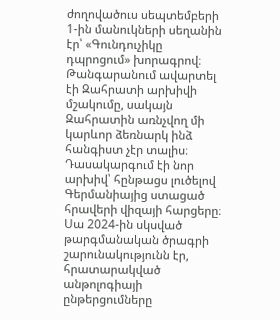ժողովածուս սեպտեմբերի 1-ին մանուկների սեղանին էր՝ «Գունդուչիկը դպրոցում» խորագրով։ Թանգարանում ավարտել էի Զահրատի արխիվի մշակումը, սակայն Զահրատին առնչվող մի կարևոր ձեռնարկ ինձ հանգիստ չէր տալիս։ Դասակարգում էի նոր արխիվ՝ հընթացս լուծելով Գերմանիայից ստացած հրավերի վիզայի հարցերը։ Սա 2024-ին սկսված թարգմանական ծրագրի շարունակությունն էր, հրատարակված անթոլոգիայի ընթերցումները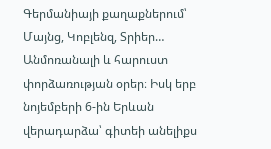Գերմանիայի քաղաքներում՝ Մայնց, Կոբլենզ, Տրիեր… Անմոռանալի և հարուստ փորձառության օրեր։ Իսկ երբ նոյեմբերի 6-ին Երևան վերադարձա՝ գիտեի անելիքս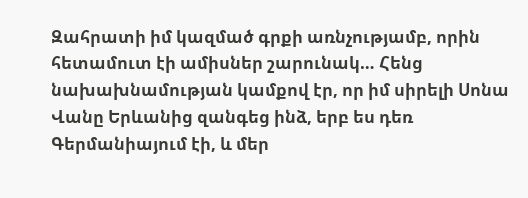Զահրատի իմ կազմած գրքի առնչությամբ, որին հետամուտ էի ամիսներ շարունակ… Հենց նախախնամության կամքով էր, որ իմ սիրելի Սոնա Վանը Երևանից զանգեց ինձ, երբ ես դեռ Գերմանիայում էի, և մեր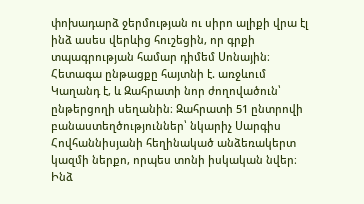փոխադարձ ջերմության ու սիրո ալիքի վրա էլ ինձ ասես վերևից հուշեցին, որ գրքի տպագրության համար դիմեմ Սոնային։ Հետագա ընթացքը հայտնի է. առջևում Կաղանդ է, և Զահրատի նոր ժողովածուն՝ ընթերցողի սեղանին։ Զահրատի 51 ընտրովի բանաստեղծություններ՝ նկարիչ Սարգիս Հովհաննիսյանի հեղինակած անձեռակերտ կազմի ներքո, որպես տոնի իսկական նվեր։ Ինձ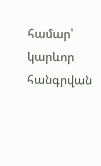համար՝ կարևոր հանգրվան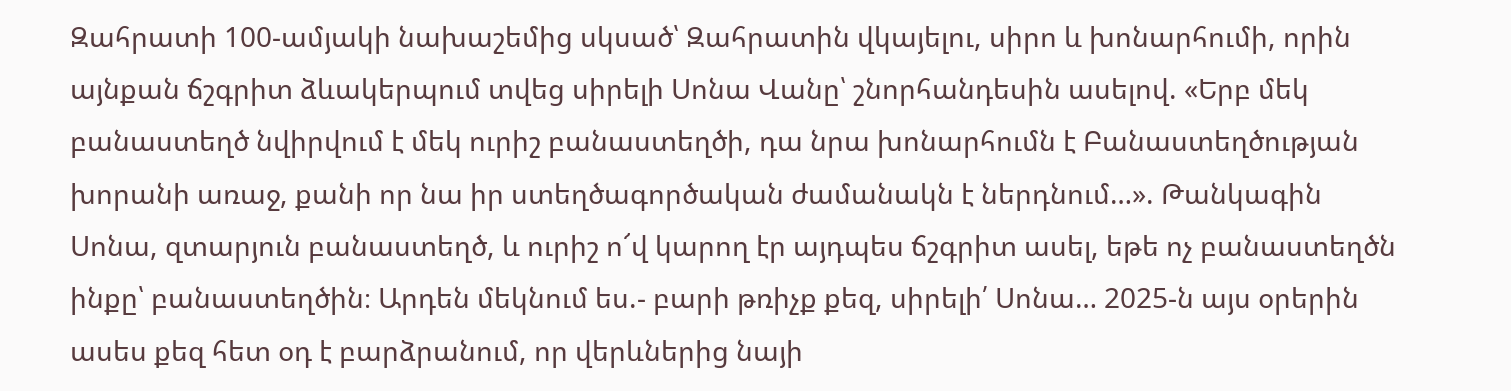Զահրատի 100-ամյակի նախաշեմից սկսած՝ Զահրատին վկայելու, սիրո և խոնարհումի, որին այնքան ճշգրիտ ձևակերպում տվեց սիրելի Սոնա Վանը՝ շնորհանդեսին ասելով. «Երբ մեկ բանաստեղծ նվիրվում է մեկ ուրիշ բանաստեղծի, դա նրա խոնարհումն է Բանաստեղծության խորանի առաջ, քանի որ նա իր ստեղծագործական ժամանակն է ներդնում…». Թանկագին Սոնա, զտարյուն բանաստեղծ, և ուրիշ ո՜վ կարող էր այդպես ճշգրիտ ասել, եթե ոչ բանաստեղծն ինքը՝ բանաստեղծին։ Արդեն մեկնում ես.- բարի թռիչք քեզ, սիրելի՛ Սոնա… 2025-ն այս օրերին ասես քեզ հետ օդ է բարձրանում, որ վերևներից նայի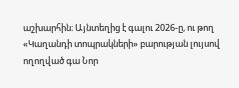աշխարհին։ Այնտեղից է գալու 2026-ը, ու թող «Կաղանդի տոպրակների» բարության լույսով ողողված գա Նոր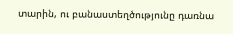տարին, ու բանաստեղծությունը դառնա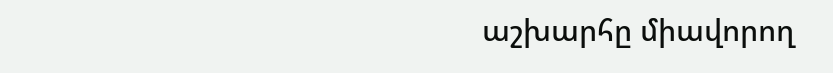աշխարհը միավորող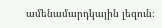ամենամարդկային լեզուն։